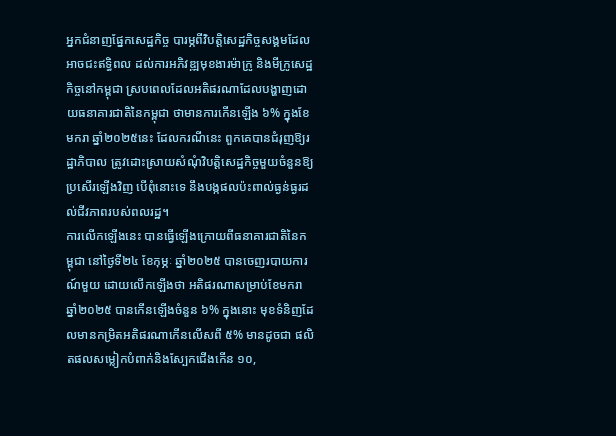អ្នកជំនាញផ្នែកសេដ្ឋកិច្ច បារម្ភពីវិបត្តិសេដ្ឋកិច្ចសង្គមដែលអាចជះឥទ្ធិពល ដល់ការអភិវឌ្ឍមុខងារម៉ាក្រូ និងមីក្រូសេដ្ឋកិច្ចនៅកម្ពុជា ស្របពេលដែលអតិផរណាដែលបង្ហាញដោយធនាគារជាតិនៃកម្ពុជា ថាមានការកើនឡើង ៦% ក្នុងខែមករា ឆ្នាំ២០២៥នេះ ដែលករណីនេះ ពួកគេបានជំរុញឱ្យរដ្ឋាភិបាល ត្រូវដោះស្រាយសំណុំវិបត្តិសេដ្ឋកិច្ចមួយចំនួនឱ្យប្រសើរឡើងវិញ បើពុំនោះទេ នឹងបង្កផលប៉ះពាល់ធ្ងន់ធ្ងរដល់ជីវភាពរបស់ពលរដ្ឋ។
ការលើកឡើងនេះ បានធ្វើឡើងក្រោយពីធនាគារជាតិនៃកម្ពុជា នៅថ្ងៃទី២៤ ខែកុម្ភៈ ឆ្នាំ២០២៥ បានចេញរបាយការណ៍មួយ ដោយលើកឡើងថា អតិផរណាសម្រាប់ខែមករា ឆ្នាំ២០២៥ បានកើនឡើងចំនួន ៦% ក្នុងនោះ មុខទំនិញដែលមានកម្រិតអតិផរណាកើនលើសពី ៥% មានដូចជា ផលិតផលសម្លៀកបំពាក់និងស្បែកជើងកើន ១០,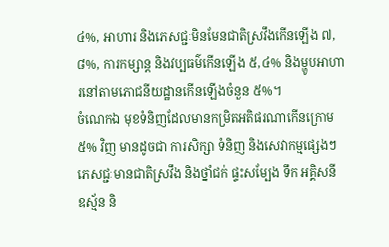៤%, អាហារ និងភេសជ្ជៈមិនមែនជាតិស្រវឹងកើនឡើង ៧,៨%, ការកម្សាន្ត និងវប្បធម៌កើនឡើង ៥,៤% និងម្ហូបអាហារនៅតាមភោជនីយដ្ឋានកើនឡើងចំនួន ៥%។
ចំណេកឯ មុខទំនិញដែលមានកម្រិតអតិផរណាកើនក្រោម ៥% វិញ មានដូចជា ការសិក្សា ទំនិញ និងសេវាកម្មផ្សេងៗ ភេសជ្ជៈមានជាតិស្រវឹង និងថ្នាំជក់ ផ្ទះសម្បែង ទឹក អគ្គិសនី ឧស្ម័ន និ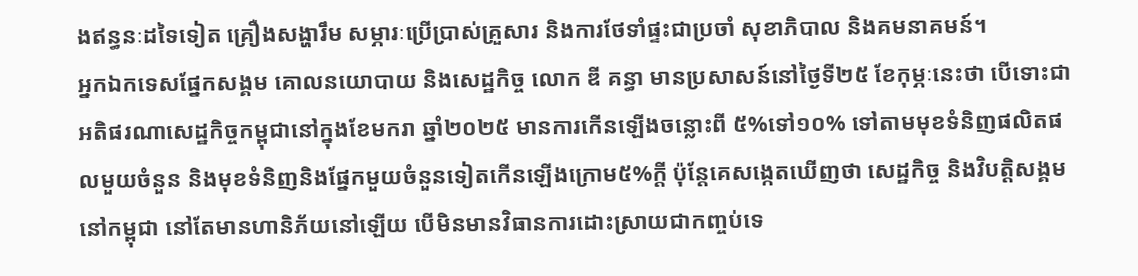ងឥន្ធនៈដទៃទៀត គ្រឿងសង្ហារឹម សម្ភារៈប្រើប្រាស់គ្រួសារ និងការថែទាំផ្ទះជាប្រចាំ សុខាភិបាល និងគមនាគមន៍។
អ្នកឯកទេសផ្នែកសង្គម គោលនយោបាយ និងសេដ្ឋកិច្ច លោក ឌី គន្ធា មានប្រសាសន៍នៅថ្ងៃទី២៥ ខែកុម្ភៈនេះថា បើទោះជាអតិផរណាសេដ្ឋកិច្ចកម្ពុជានៅក្នុងខែមករា ឆ្នាំ២០២៥ មានការកើនឡើងចន្លោះពី ៥%ទៅ១០% ទៅតាមមុខទំនិញផលិតផលមួយចំនួន និងមុខទំនិញនិងផ្នែកមួយចំនួនទៀតកើនឡើងក្រោម៥%ក្តី ប៉ុន្តែគេសង្កេតឃើញថា សេដ្ឋកិច្ច និងវិបត្តិសង្គមនៅកម្ពុជា នៅតែមានហានិភ័យនៅឡើយ បើមិនមានវិធានការដោះស្រាយជាកញ្ចប់ទេ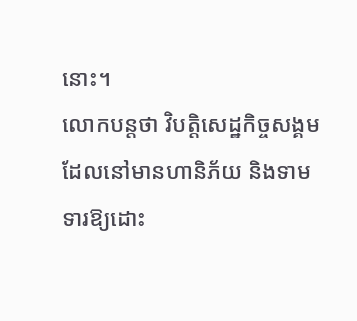នោះ។
លោកបន្តថា វិបត្តិសេដ្ឋកិច្ចសង្គមដែលនៅមានហានិភ័យ និងទាមទារឱ្យដោះ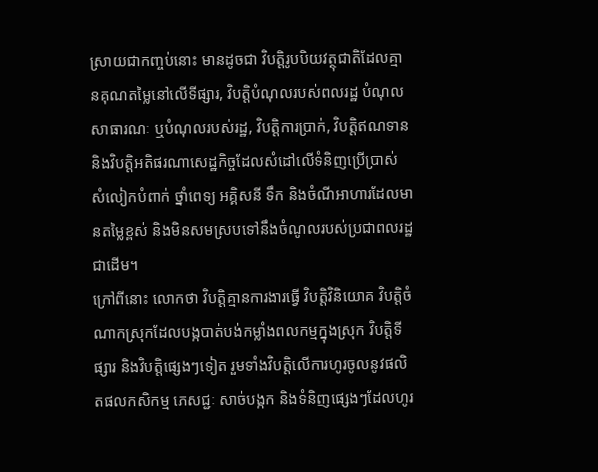ស្រាយជាកញ្ចប់នោះ មានដូចជា វិបត្តិរូបបិយវត្ថុជាតិដែលគ្មានគុណតម្លៃនៅលើទីផ្សារ, វិបត្តិបំណុលរបស់ពលរដ្ឋ បំណុលសាធារណៈ ឬបំណុលរបស់រដ្ឋ, វិបត្តិការប្រាក់, វិបត្តិឥណទាន និងវិបត្តិអតិផរណាសេដ្ឋកិច្ចដែលសំដៅលើទំនិញប្រើប្រាស់ សំលៀកបំពាក់ ថ្នាំពេទ្យ អគ្គិសនី ទឹក និងចំណីអាហារដែលមានតម្លៃខ្ពស់ និងមិនសមស្របទៅនឹងចំណូលរបស់ប្រជាពលរដ្ឋជាដើម។
ក្រៅពីនោះ លោកថា វិបត្តិគ្មានការងារធ្វើ វិបត្តិវិនិយោគ វិបត្តិចំណាកស្រុកដែលបង្កបាត់បង់កម្លាំងពលកម្មក្នុងស្រុក វិបត្តិទីផ្សារ និងវិបត្តិផ្សេងៗទៀត រួមទាំងវិបត្តិលើការហូរចូលនូវផលិតផលកសិកម្ម ភេសជ្ជៈ សាច់បង្កក និងទំនិញផ្សេងៗដែលហូរ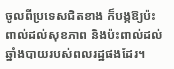ចូលពីប្រទេសជិតខាង ក៏បង្កឱ្យប៉ះពាល់ដល់សុខភាព និងប៉ះពាល់ដល់ឆ្នាំងបាយរបស់ពលរដ្ឋផងដែរ។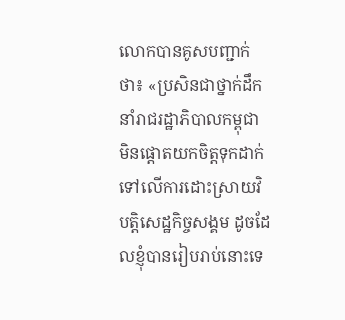លោកបានគូសបញ្ជាក់ថា៖ «ប្រសិនជាថ្នាក់ដឹកនាំរាជរដ្ឋាភិបាលកម្ពុជា មិនផ្តោតយកចិត្តទុកដាក់ទៅលើការដោះស្រាយវិបត្តិសេដ្ឋកិច្ចសង្គម ដូចដែលខ្ញុំបានរៀបរាប់នោះទេ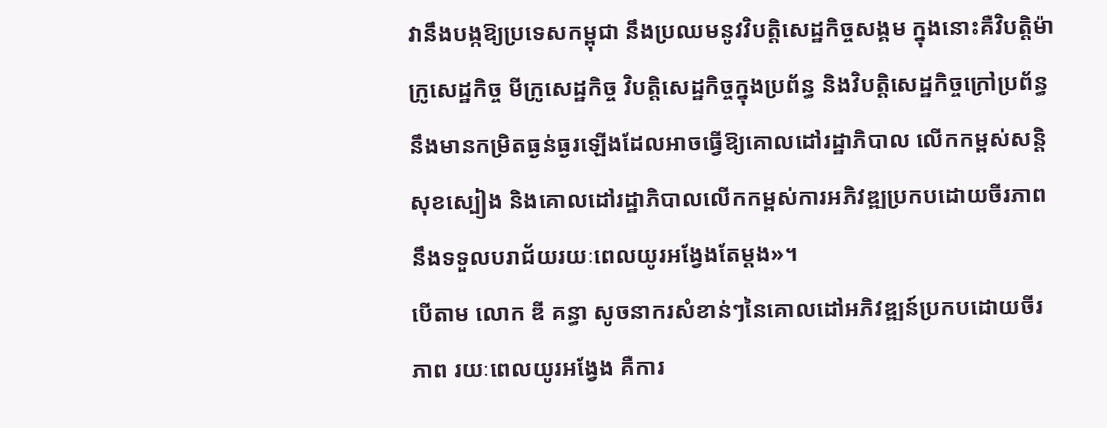វានឹងបង្កឱ្យប្រទេសកម្ពុជា នឹងប្រឈមនូវវិបត្តិសេដ្ឋកិច្ចសង្គម ក្នុងនោះគឺវិបត្តិម៉ាក្រូសេដ្ឋកិច្ច មីក្រូសេដ្ឋកិច្ច វិបត្តិសេដ្ឋកិច្ចក្នុងប្រព័ន្ធ និងវិបត្តិសេដ្ឋកិច្ចក្រៅប្រព័ន្ធ នឹងមានកម្រិតធ្ងន់ធ្ងរឡើងដែលអាចធ្វើឱ្យគោលដៅរដ្ឋាភិបាល លើកកម្ពស់សន្តិសុខស្បៀង និងគោលដៅរដ្ឋាភិបាលលើកកម្ពស់ការអភិវឌ្ឍប្រកបដោយចីរភាព នឹងទទួលបរាជ័យរយៈពេលយូរអង្វែងតែម្តង»។
បើតាម លោក ឌី គន្ធា សូចនាករសំខាន់ៗនៃគោលដៅអភិវឌ្ឍន៍ប្រកបដោយចីរភាព រយៈពេលយូរអង្វែង គឺការ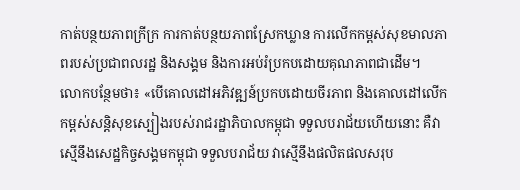កាត់បន្ថយភាពក្រីក្រ ការកាត់បន្ថយភាពស្រែកឃ្លាន ការលើកកម្ពស់សុខមាលភាពរបស់ប្រជាពលរដ្ឋ និងសង្គម និងការអប់រំប្រកបដោយគុណភាពជាដើម។
លោកបន្ថែមថា៖ «បើគោលដៅអភិវឌ្ឍន៍ប្រកបដោយចីរភាព និងគោលដៅលើកកម្ពស់សន្តិសុខស្បៀងរបស់រាជរដ្ឋាភិបាលកម្ពុជា ទទួលបរាជ័យហើយនោះ គឺវាស្មើនឹងសេដ្ឋកិច្ចសង្គមកម្ពុជា ទទួលបរាជ័យ វាស្មើនឹងផលិតផលសរុប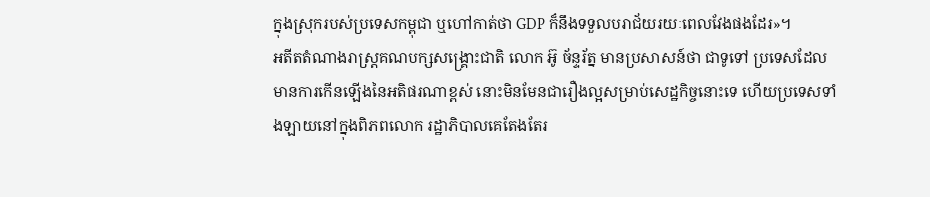ក្នុងស្រុករបស់ប្រទេសកម្ពុជា ឬហៅកាត់ថា GDP ក៏នឹងទទួលបរាជ័យរយៈពេលវែងផងដែរ»។
អតីតតំណាងរាស្ត្រគណបក្សសង្គ្រោះជាតិ លោក អ៊ូ ច័ន្ទរ័ត្ន មានប្រសាសន៍ថា ជាទូទៅ ប្រទេសដែលមានការកើនឡើងនៃអតិផរណាខ្ពស់ នោះមិនមែនជារឿងល្អសម្រាប់សេដ្ឋកិច្ចនោះទេ ហើយប្រទេសទាំងឡាយនៅក្នុងពិភពលោក រដ្ឋាភិបាលគេតែងតែរ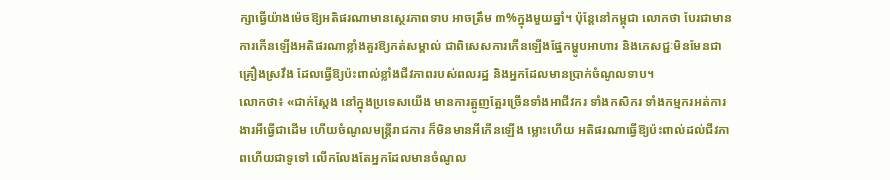ក្សាធ្វើយ៉ាងម៉េចឱ្យអតិផរណាមានស្ថេរភាពទាប អាចត្រឹម ៣%ក្នុងមួយឆ្នាំ។ ប៉ុន្តែនៅកម្ពុជា លោកថា បែរជាមានការកើនឡើងអតិផរណាខ្លាំងគួរឱ្យកត់សម្គាល់ ជាពិសេសការកើនឡើងផ្នែកម្ហូបអាហារ និងភេសជ្ជៈមិនមែនជាគ្រឿងស្រវឹង ដែលធ្វើឱ្យប៉ះពាល់ខ្លាំងជីវភាពរបស់ពលរដ្ឋ និងអ្នកដែលមានប្រាក់ចំណូលទាប។
លោកថា៖ «ជាក់ស្តែង នៅក្នុងប្រទេសយើង មានការត្អូញត្អែរច្រើនទាំងអាជីវករ ទាំងកសិករ ទាំងកម្មករអត់ការងារអីធ្វើជាដើម ហើយចំណូលមន្ត្រីរាជការ ក៏មិនមានអីកើនឡើង ម្លោះហើយ អតិផរណាធ្វើឱ្យប៉ះពាល់ដល់ជីវភាពហើយជាទូទៅ លើកលែងតែអ្នកដែលមានចំណូល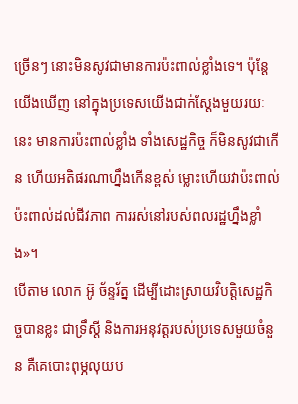ច្រើនៗ នោះមិនសូវជាមានការប៉ះពាល់ខ្លាំងទេ។ ប៉ុន្តែយើងឃើញ នៅក្នុងប្រទេសយើងជាក់ស្តែងមួយរយៈនេះ មានការប៉ះពាល់ខ្លាំង ទាំងសេដ្ឋកិច្ច ក៏មិនសូវជាកើន ហើយអតិផរណាហ្នឹងកើនខ្ពស់ ម្លោះហើយវាប៉ះពាល់ ប៉ះពាល់ដល់ជីវភាព ការរស់នៅរបស់ពលរដ្ឋហ្នឹងខ្លាំង»។
បើតាម លោក អ៊ូ ច័ន្ទរ័ត្ន ដើម្បីដោះស្រាយវិបត្តិសេដ្ឋកិច្ចបានខ្លះ ជាទ្រឹស្តី និងការអនុវត្តរបស់ប្រទេសមួយចំនួន គឺគេបោះពុម្ភលុយប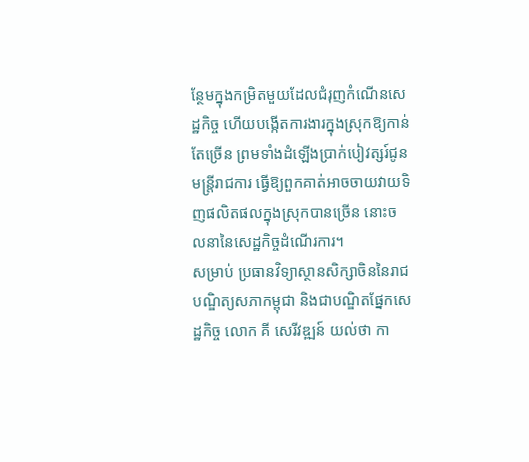ន្ថែមក្នុងកម្រិតមួយដែលជំរុញកំណើនសេដ្ឋកិច្ច ហើយបង្កើតការងារក្នុងស្រុកឱ្យកាន់តែច្រើន ព្រមទាំងដំឡើងប្រាក់បៀវត្សរ៍ជូនមន្ត្រីរាជការ ធ្វើឱ្យពួកគាត់អាចចាយវាយទិញផលិតផលក្នុងស្រុកបានច្រើន នោះចលនានៃសេដ្ឋកិច្ចដំណើរការ។
សម្រាប់ ប្រធានវិទ្យាស្ថានសិក្សាចិននៃរាជបណ្ឌិត្យសភាកម្ពុជា និងជាបណ្ឌិតផ្នែកសេដ្ឋកិច្ច លោក គី សេរីវឌ្ឍន៍ យល់ថា កា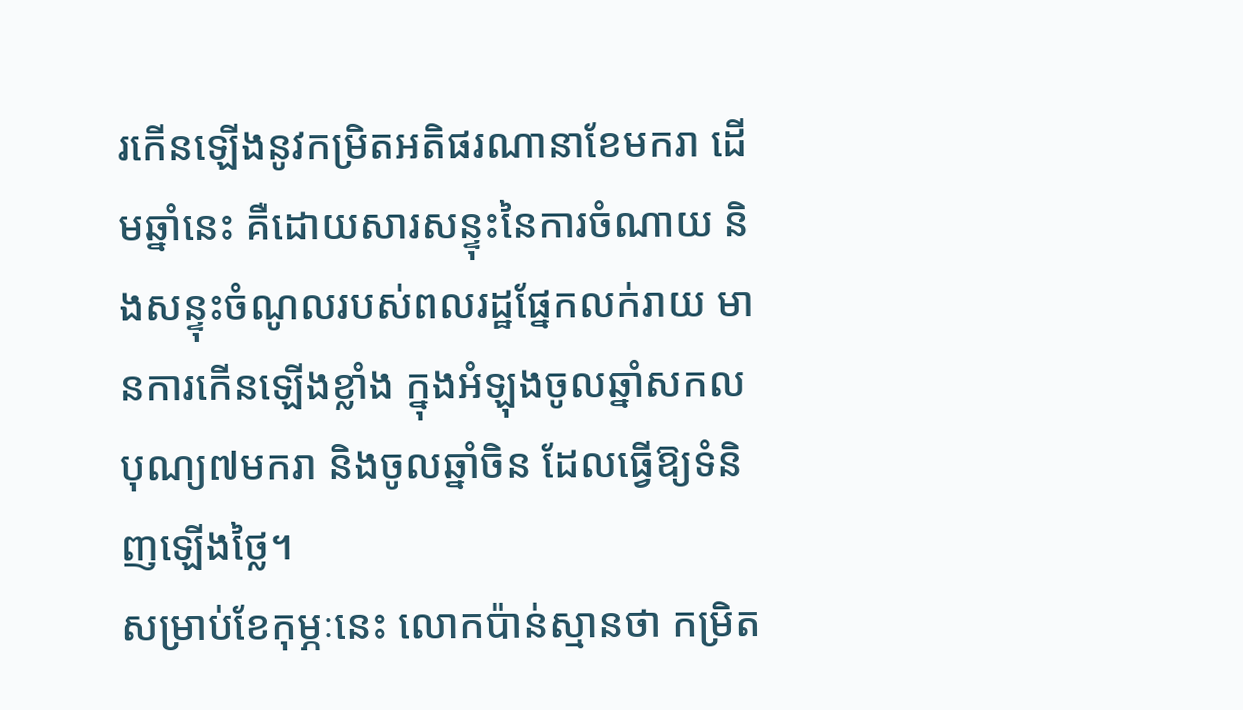រកើនឡើងនូវកម្រិតអតិផរណានាខែមករា ដើមឆ្នាំនេះ គឺដោយសារសន្ទុះនៃការចំណាយ និងសន្ទុះចំណូលរបស់ពលរដ្ឋផ្នែកលក់រាយ មានការកើនឡើងខ្លាំង ក្នុងអំឡុងចូលឆ្នាំសកល បុណ្យ៧មករា និងចូលឆ្នាំចិន ដែលធ្វើឱ្យទំនិញឡើងថ្លៃ។
សម្រាប់ខែកុម្ភៈនេះ លោកប៉ាន់ស្មានថា កម្រិត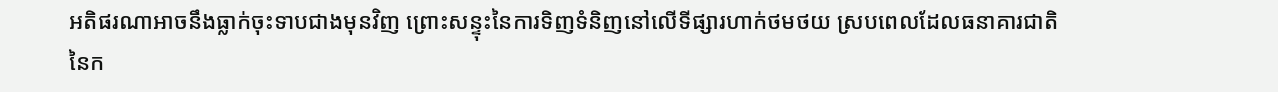អតិផរណាអាចនឹងធ្លាក់ចុះទាបជាងមុនវិញ ព្រោះសន្ទុះនៃការទិញទំនិញនៅលើទីផ្សារហាក់ថមថយ ស្របពេលដែលធនាគារជាតិនៃក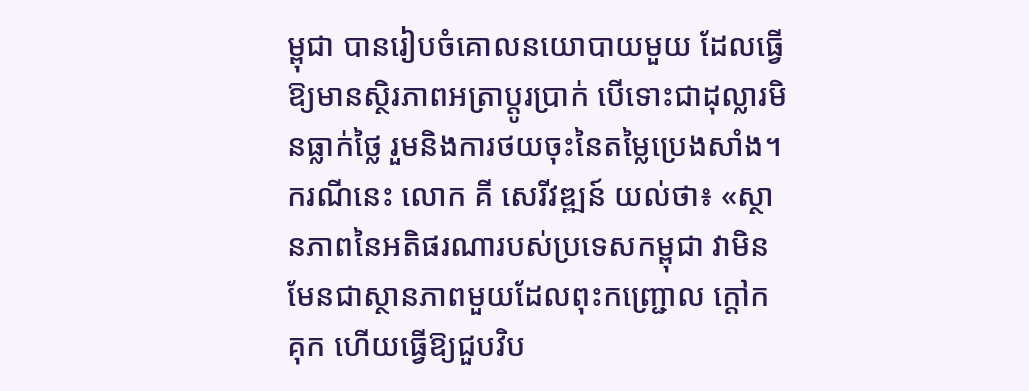ម្ពុជា បានរៀបចំគោលនយោបាយមួយ ដែលធ្វើឱ្យមានស្ថិរភាពអត្រាប្តូរប្រាក់ បើទោះជាដុល្លារមិនធ្លាក់ថ្លៃ រួមនិងការថយចុះនៃតម្លៃប្រេងសាំង។
ករណីនេះ លោក គី សេរីវឌ្ឍន៍ យល់ថា៖ «ស្ថានភាពនៃអតិផរណារបស់ប្រទេសកម្ពុជា វាមិនមែនជាស្ថានភាពមួយដែលពុះកញ្ជ្រោល ក្តៅកគុក ហើយធ្វើឱ្យជួបវិប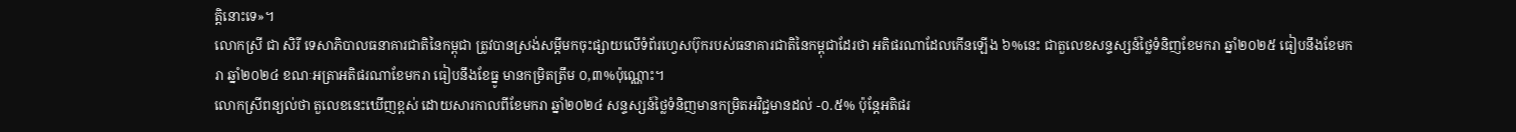ត្តិនោះទេ»។
លោកស្រី ជា សិរី ទេសាភិបាលធនាគារជាតិនៃកម្ពុជា ត្រូវបានស្រង់សម្តីមកចុះផ្សាយលើទំព័រហ្វេសប៊ុករបស់ធនាគារជាតិនៃកម្ពុជាដែរថា អតិផរណាដែលកើនឡើង ៦%នេះ ជាតួលេខសន្ទស្សន៍ថ្លៃទំនិញខែមករា ឆ្នាំ២០២៥ ធៀបនឹងខែមករា ឆ្នាំ២០២៤ ខណៈអត្រាអតិផរណាខែមករា ធៀបនឹងខែធ្នូ មានកម្រិតត្រឹម ០,៣%ប៉ុណ្ណោះ។
លោកស្រីពន្យល់ថា តួលេខនេះឃើញខ្ពស់ ដោយសារកាលពីខែមករា ឆ្នាំ២០២៤ សន្ទស្សន៍ថ្លៃទំនិញមានកម្រិតអវិជ្ជមានដល់ -០.៥% ប៉ុន្តែអតិផរ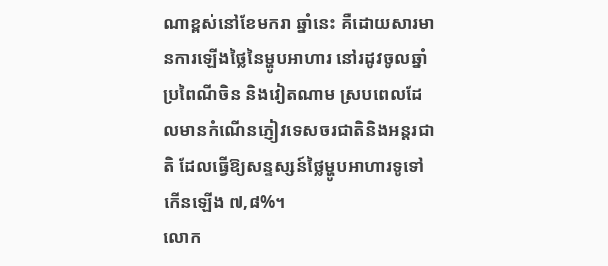ណាខ្ពស់នៅខែមករា ឆ្នាំនេះ គឺដោយសារមានការឡើងថ្លៃនៃម្ហូបអាហារ នៅរដូវចូលឆ្នាំប្រពៃណីចិន និងវៀតណាម ស្របពេលដែលមានកំណើនភ្ញៀវទេសចរជាតិនិងអន្តរជាតិ ដែលធ្វើឱ្យសន្ទស្សន៍ថ្លៃម្ហូបអាហារទូទៅកើនឡើង ៧,៨%។
លោក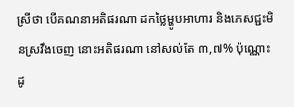ស្រីថា បើគណនាអតិផរណា ដកថ្លៃម្ហូបអាហារ និងភេសជ្ជះមិនស្រវឹងចេញ នោះអតិផរណា នៅសល់តែ ៣,៧% ប៉ុណ្ណោះ ដូ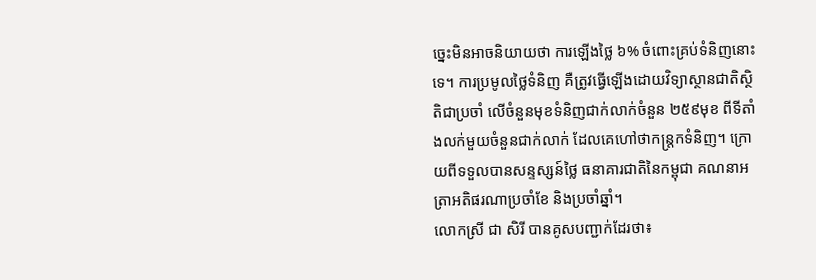ច្នេះមិនអាចនិយាយថា ការឡើងថ្លៃ ៦% ចំពោះគ្រប់ទំនិញនោះទេ។ ការប្រមូលថ្លៃទំនិញ គឺត្រូវធ្វើឡើងដោយវិទ្យាស្ថានជាតិស្ថិតិជាប្រចាំ លើចំនួនមុខទំនិញជាក់លាក់ចំនួន ២៥៩មុខ ពីទីតាំងលក់មួយចំនួនជាក់លាក់ ដែលគេហៅថាកន្ត្រកទំនិញ។ ក្រោយពីទទួលបានសន្ទស្សន៍ថ្លៃ ធនាគារជាតិនៃកម្ពុជា គណនាអត្រាអតិផរណាប្រចាំខែ និងប្រចាំឆ្នាំ។
លោកស្រី ជា សិរី បានគូសបញ្ជាក់ដែរថា៖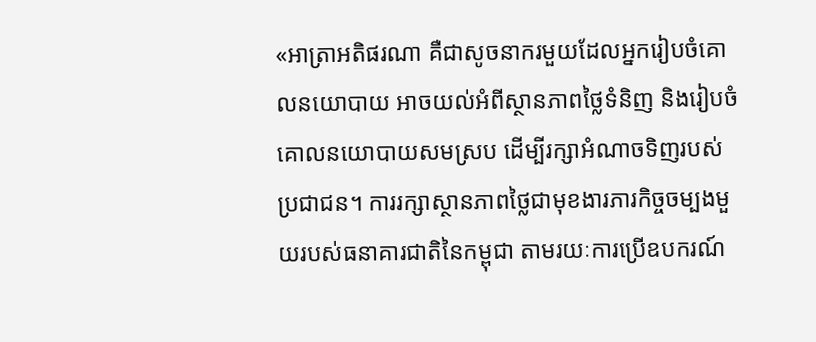«អាត្រាអតិផរណា គឺជាសូចនាករមួយដែលអ្នករៀបចំគោលនយោបាយ អាចយល់អំពីស្ថានភាពថ្លៃទំនិញ និងរៀបចំគោលនយោបាយសមស្រប ដើម្បីរក្សាអំណាចទិញរបស់ប្រជាជន។ ការរក្សាស្ថានភាពថ្លៃជាមុខងារភារកិច្ចចម្បងមួយរបស់ធនាគារជាតិនៃកម្ពុជា តាមរយៈការប្រើឧបករណ៍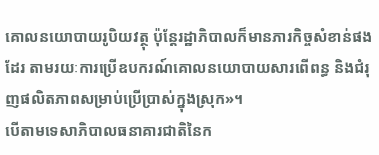គោលនយោបាយរូបិយវត្ថុ ប៉ុន្តែរដ្ឋាភិបាលក៏មានភារកិច្ចសំខាន់ផងដែរ តាមរយៈការប្រើឧបករណ៍គោលនយោបាយសារពើពន្ធ និងជំរុញផលិតភាពសម្រាប់ប្រើប្រាស់ក្នុងស្រុក»។
បើតាមទេសាភិបាលធនាគារជាតិនៃក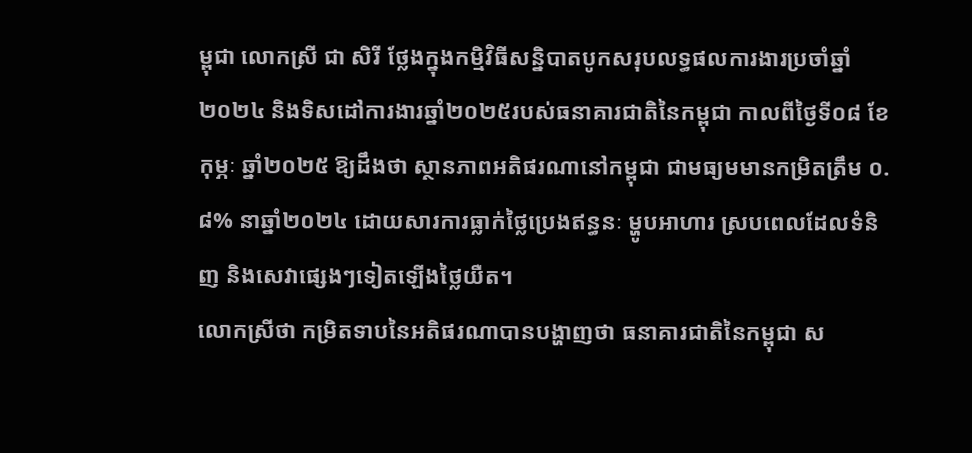ម្ពុជា លោកស្រី ជា សិរី ថ្លែងក្នុងកម្មិវិធីសន្និបាតបូកសរុបលទ្ធផលការងារប្រចាំឆ្នាំ២០២៤ និងទិសដៅការងារឆ្នាំ២០២៥របស់ធនាគារជាតិនៃកម្ពុជា កាលពីថ្ងៃទី០៨ ខែកុម្ភៈ ឆ្នាំ២០២៥ ឱ្យដឹងថា ស្ថានភាពអតិផរណានៅកម្ពុជា ជាមធ្យមមានកម្រិតត្រឹម ០.៨% នាឆ្នាំ២០២៤ ដោយសារការធ្លាក់ថ្លៃប្រេងឥន្ធនៈ ម្ហូបអាហារ ស្របពេលដែលទំនិញ និងសេវាផ្សេងៗទៀតឡើងថ្លៃយឺត។
លោកស្រីថា កម្រិតទាបនៃអតិផរណាបានបង្ហាញថា ធនាគារជាតិនៃកម្ពុជា ស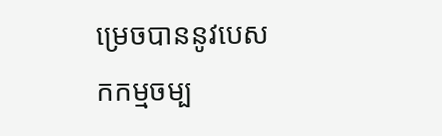ម្រេចបាននូវបេសកកម្មចម្ប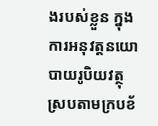ងរបស់ខ្លួន ក្នុងការអនុវត្តនយោបាយរូបិយវត្ថុ ស្របតាមក្របខ័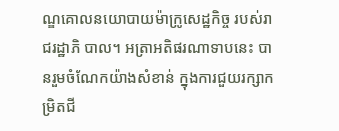ណ្ឌគោលនយោបាយម៉ាក្រូសេដ្ឋកិច្ច របស់រាជរដ្ឋាភិ បាល។ អត្រាអតិផរណាទាបនេះ បានរួមចំណែកយ៉ាងសំខាន់ ក្នុងការជួយរក្សាកម្រិតជី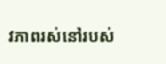វភាពរស់នៅរបស់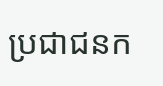ប្រជាជនក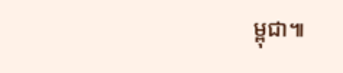ម្ពុជា៕